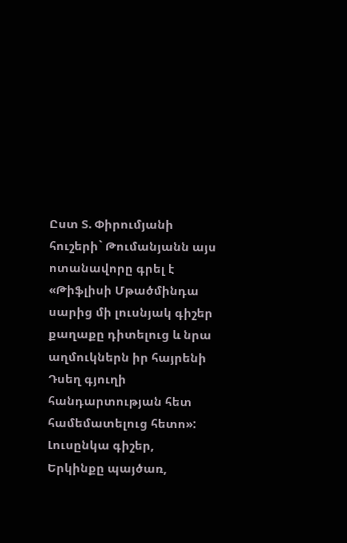Ըստ Տ. Փիրումյանի հուշերի` Թումանյանն այս ոտանավորը գրել է «Թիֆլիսի Մթածմինդա սարից մի լուսնյակ գիշեր քաղաքը դիտելուց և նրա աղմուկներն իր հայրենի Դսեղ գյուղի հանդարտության հետ համեմատելուց հետո»:
Լուսընկա գիշեր,
Երկինքը պայծառ,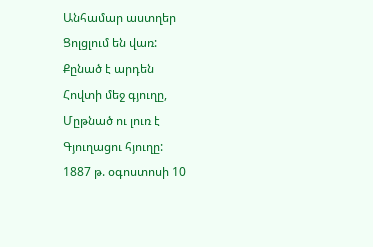Անհամար աստղեր
Ցոլցլում են վառ:
Քընած է արդեն
Հովտի մեջ գյուղը,
Մըթնած ու լուռ է
Գյուղացու հյուղը:
1887 թ. օգոստոսի 10